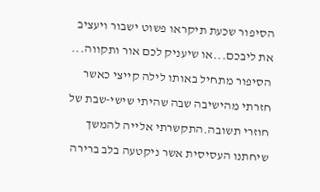הסיפור שכעת תיקראו פשוט ישבור ויעציב את ליבכם...או שיעניק לכם אור ותקווה...
הסיפור מתחיל באותו לילה קייצי כאשר חזרתי מהישיבה שבה שהיתי שישי-שבת של חוזרי תשובה.התקשרתי אלייה להמשך שיחתנו העסיסית אשר ניקטעה בלב ברירה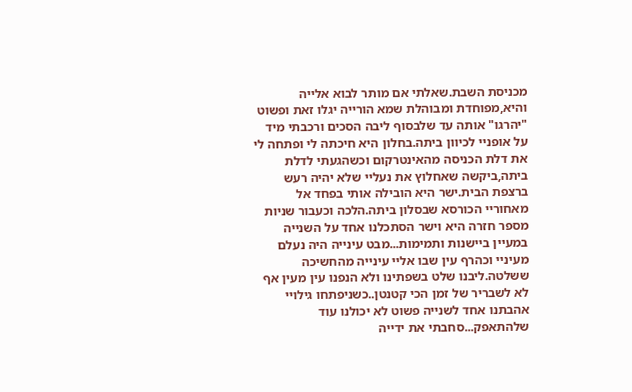מכניסת השבת.שאלתי אם מותר לבוא אלייה והיא,מפוחדת ומבוהלת שמא הורייה יגלו זאת ופשוט "יהרגו" אותה עד שלבסוף ליבה הסכים ורכבתי מיד על אופניי לכיוון ביתה.בחלון היא חיכתה לי ופתחה לי את דלת הכניסה מהאינטרקום וכשהגעתי לדלת ביתה,ביקשה שאחלוץ את נעליי שלא יהיה רעש ברצפת הבית.ישר היא הובילה אותי בפחד אל מאחוריי הכורסא שבסלון ביתה.הלכה וכעבור שניות מספר חזרה היא וישר הסתכלנו אחד על השנייה במעיין ביישנות ותמימות...מבט עינייה היה נעלם מעיניי וכהרף עין שבו אליי עינייה מהחשיכה ששלטה.ליבנו שלט בשפתינו ולא הנפנו עין מעין אף לא לשבריר של זמן הכי קטנטן..כשניפתחו גילויי אהבתנו אחד לשנייה פשוט לא יכולנו עוד שלהתאפק...סחבתי את ידייה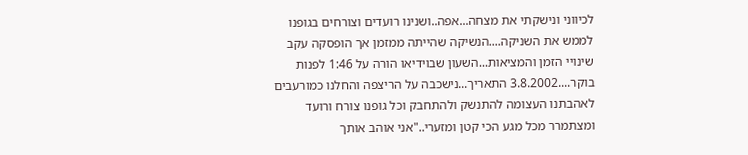לכיווני ונישקתי את מצחה...אפה..ושנינו רועדים וצורחים בגופנו לממש את השניקה....הנשיקה שהייתה ממזמן אך הופסקה עקב שינויי הזמן והמציאות...השעון שבוידיאו הורה על 1:46 לפנות בוקר....3.8.2002 התאריך...נישכבה על הריצפה והחלנו כמורעבים לאהבתנו העצומה להתנשק ולהתחבק וכל גופנו צורח ורועד ומצתמרר מכל מגע הכי קטן ומזערי.."אני אוהב אותך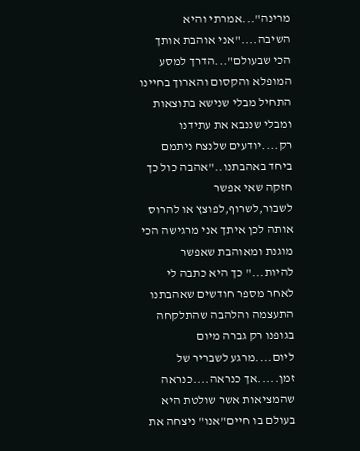מרינה"...אמרתי והיא השיבה...."אני אוהבת אותך הכי שבעולם"...הדרך למסע המופלא והקסום והארוך בחיינו התחיל מבלי שנישא בתוצאות ומבלי שננבא את עתידנו רק....יודעים שלנצח ניתמם ביחד באהבתנו.."אהבה כול כך חזקה שאי אפשר לשבור,לשרוף,לפוצץ או להרוס אותה לכן איתך אני מרגישה הכי מוגנת ומאוהבת שאפשר להיות..." כך היא כתבה לי לאחר מספר חודשים שאהבתנו התעצמה והלהבה שהתלקחה בגופנו רק גברה מיום ליום....מרגע לשבריר של זמן.....אך כנראה....כנראה שהמציאות אשר שולטת היא בעולם בו חיים"אנו" ניצחה את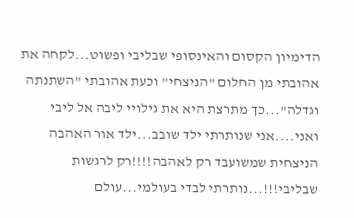הדימיון הקסום והאינסופי שבליבי ופשוט...לקחה את אהובתי מן החלום "הניצחי" וכעת אהובתי "השתנתה וגדלה"...כך מתרצת היא את גילויי ליבה אל ליבי ואני....אני שנותרתי ילד שובב...ילד אור האהבה הניצחית שמשועבד רק לאהבה!!!!רק לרגשות שבליבי!!!...נותרתי לבדי בעולמי...עולם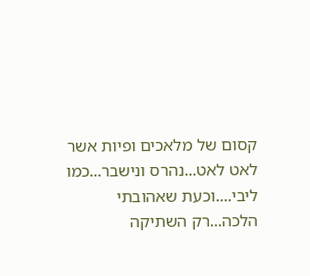קסום של מלאכים ופיות אשר לאט לאט...נהרס ונישבר...כמו ליבי....וכעת שאהובתי הלכה...רק השתיקה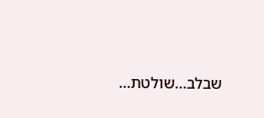שבלב...שולטת...